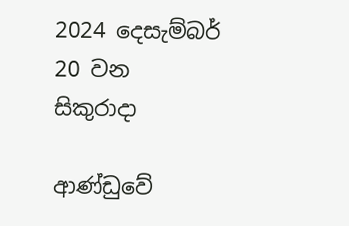2024 දෙසැම්බර් 20 වන සිකුරාදා

ආණ්ඩුවේ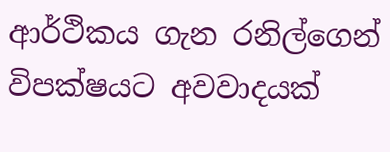ආර්ථිකය ගැන රනිල්ගෙන් විපක්ෂයට අවවාදයක්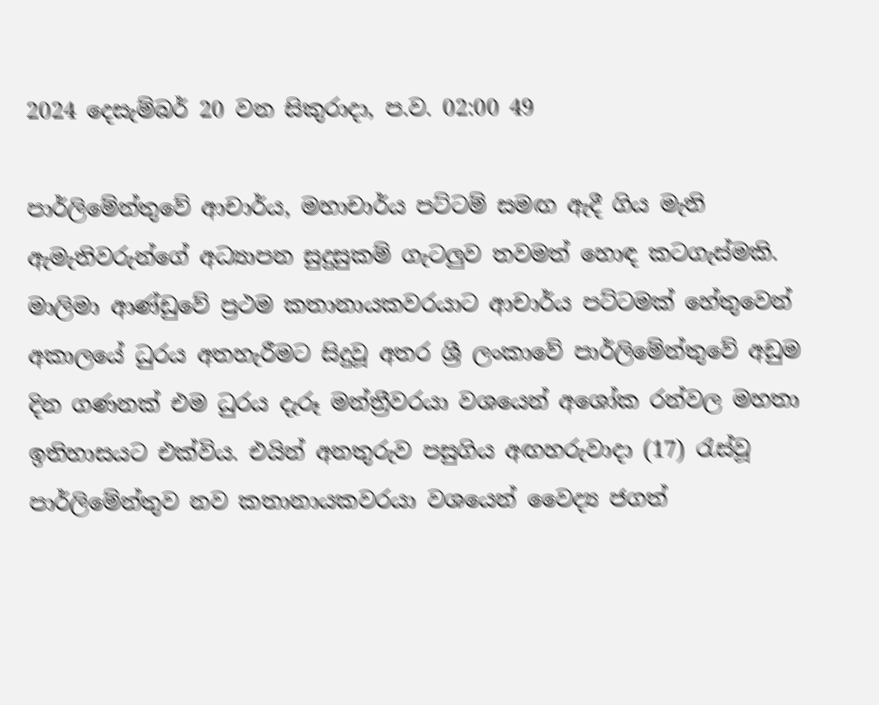2024 දෙසැම්බර් 20 වන සිකුරාදා, ප.ව. 02:00 49

පාර්ලිමේන්තුවේ ආචාර්ය, මහාචාර්ය පට්ටම් සමඟ ඇදී ගිය මැති ඇමැතිවරුන්ගේ අධ්‍යාපන සුදුසුකම් ගැටලුව තවමත් හොඳ කටගැස්මකි. මාලිමා ආණ්ඩුවේ ප්‍රථම කතානායකවරයාට ආචාර්ය පට්ටමක් හේතුවෙන් අකාලයේ ධුරය අතහැරීමට සිදුවූ අතර ශ්‍රී ලංකාවේ පාර්ලිමේන්තුවේ අඩුම දින ගණනක් එම ධුරය දැරූ මන්ත්‍රීවරයා වශයෙන් අශෝක රන්වල මහතා ඉතිහාසයට එක්විය. එයින් අනතුරුව පසුගිය අඟහරුවාදා (17) රැස්වූ පාර්ලිමේන්තුව නව කතානායකවරයා වශයෙන් වෛද්‍ය ජගත්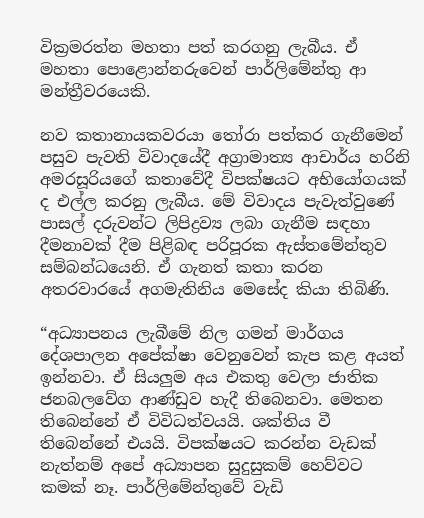වික්‍රමරත්න මහතා පත් කරගනු ලැබීය. ඒ මහතා පොළොන්නරුවෙන් පාර්ලිමේන්තු ආ මන්ත්‍රීවරයෙකි.

නව කතානායකවරයා තෝරා පත්කර ගැනීමෙන් පසුව පැවති විවාදයේදී අග්‍රාමාත්‍ය ආචාර්ය හරිනි අමරසූරියගේ කතාවේදී විපක්ෂයට අභියෝගයක් ද එල්ල කරනු ලැබීය. මේ විවාදය පැවැත්වුණේ පාසල් දරුවන්ට ලිපිද්‍රව්‍ය ලබා ගැනීම සඳහා දීමනාවක් දීම පිළිබඳ පරිපූරක ඇස්තමේන්තුව සම්බන්ධයෙනි. ඒ ගැනත් කතා කරන අතරවාරයේ අගමැතිනිය මෙසේද කියා තිබිණි.

“අධ්‍යාපනය ලැබීමේ නිල ගමන් මාර්ගය දේශපාලන අපේක්ෂා වෙනුවෙන් කැප කළ අයත් ඉන්නවා. ඒ සියලුම අය එකතු වෙලා ජාතික ජනබලවේග ආණ්ඩුව හැදී තිබෙනවා. මෙතන තිබෙන්නේ ඒ විවිධත්වයයි. ශක්තිය වී තිබෙන්නේ එයයි. විපක්ෂයට කරන්න වැඩක් නැත්නම් අපේ අධ්‍යාපන සුදුසුකම් හෙව්වට කමක් නෑ. පාර්ලිමේන්තුවේ වැඩි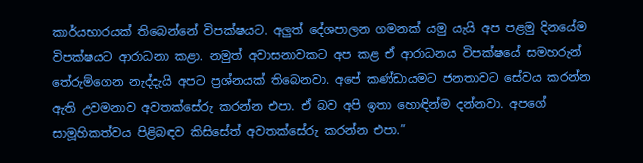කාර්යභාරයක් තිබෙන්නේ විපක්ෂයට. අලුත් දේශපාලන ගමනක් යමු යැයි අප පළමු දිනයේම විපක්ෂයට ආරාධනා කළා. නමුත් අවාසනාවකට අප කළ ඒ ආරාධනය විපක්ෂයේ සමහරුන් තේරුම්ගෙන නැද්දැයි අපට ප්‍රශ්නයක් තිබෙනවා. අපේ කණ්ඩායමට ජනතාවට සේවය කරන්න ඇති උවමනාව අවතක්සේරු කරන්න එපා. ඒ බව අපි ඉතා හොඳින්ම දන්නවා. අපගේ සාමූහිකත්වය පිළිබඳව කිසිසේත් අවතක්සේරු කරන්න එපා.”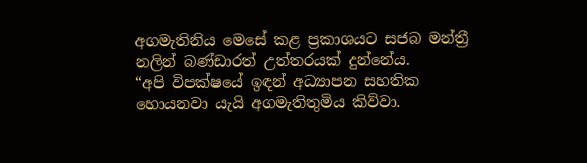අගමැතිනිය මෙසේ කළ ප්‍රකාශයට සජබ මන්ත්‍රී නලින් බණ්ඩාරත් උත්තරයක් දුන්නේය.
“අපි විපක්ෂයේ ඉඳන් අධ්‍යාපන සහතික හොයනවා යැයි අගමැතිතුමිය කිව්වා.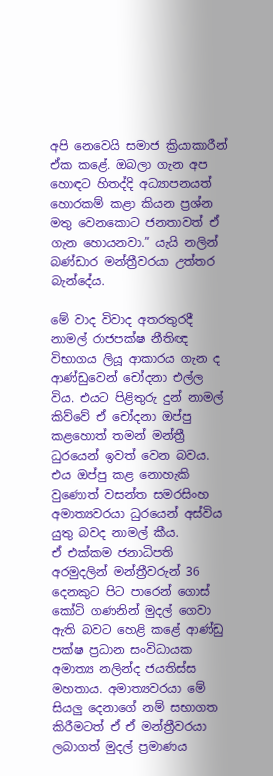අපි නෙවෙයි සමාජ ක්‍රියාකාරීන් ඒක කළේ. ඔබලා ගැන අප හොඳට හිතද්දි අධ්‍යාපනයත් හොරකම් කළා කියන ප්‍රශ්න මතු වෙනකොට ජනතාවත් ඒ ගැන හොයනවා.” යැයි නලින් බණ්ඩාර මන්ත්‍රීවරයා උත්තර බැන්දේය.

මේ වාද විවාද අතරතුරදී නාමල් රාජපක්ෂ නීතිඥ විභාගය ලියූ ආකාරය ගැන ද ආණ්ඩුවෙන් චෝදනා එල්ල විය. එයට පිළිතුරු දුන් නාමල් කිව්වේ ඒ චෝදනා ඔප්පු කළහොත් තමන් මන්ත්‍රී ධුරයෙන් ඉවත් වෙන බවය. එය ඔප්පු කළ නොහැකි වුණොත් වසන්ත සමරසිංහ අමාත්‍යවරයා ධුරයෙන් අස්විය යුතු බවද නාමල් කීය.
ඒ එක්කම ජනාධිපති අරමුදලින් මන්ත්‍රීවරුන් 36 දෙනකුට පිට පාරෙන් ගොස් කෝටි ගණනින් මුදල් ගෙවා ඇති බවට හෙළි කළේ ආණ්ඩු පක්ෂ ප්‍රධාන සංවිධායක අමාත්‍ය නලින්ද ජයතිස්ස මහතාය. අමාත්‍යවරයා මේ සියලු දෙනාගේ නම් සභාගත කිරීමටත් ඒ ඒ මන්ත්‍රීවරයා ලබාගත් මුදල් ප්‍රමාණය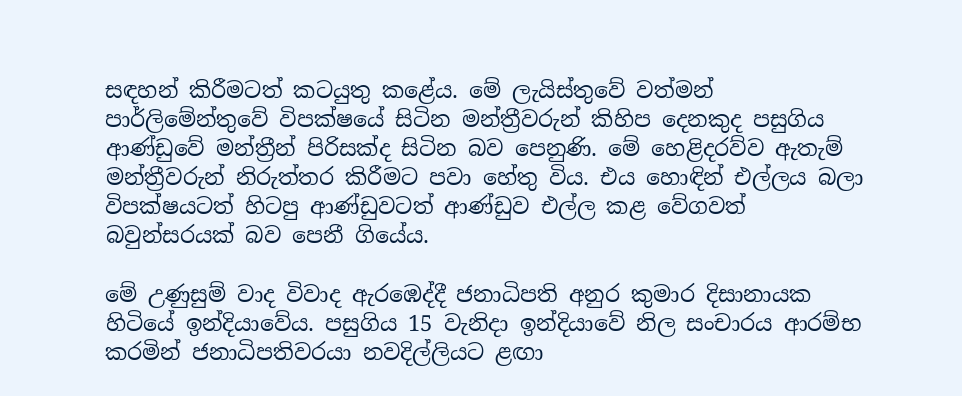සඳහන් කිරීමටත් කටයුතු කළේය. මේ ලැයිස්තුවේ වත්මන් පාර්ලිමේන්තුවේ විපක්ෂයේ සිටින මන්ත්‍රීවරුන් කිහිප දෙනකුද පසුගිය ආණ්ඩුවේ මන්ත්‍රීන් පිරිසක්ද සිටින බව පෙනුණි. මේ හෙළිදරව්ව ඇතැම් මන්ත්‍රීවරුන් නිරුත්තර කිරීමට පවා හේතු විය. එය හොඳින් එල්ලය බලා විපක්ෂයටත් හිටපු ආණ්ඩුවටත් ආණ්ඩුව එල්ල කළ වේගවත් බවුන්සරයක් බව පෙනී ගියේය.

මේ උණුසුම් වාද විවාද ඇරඹෙද්දී ජනාධිපති අනුර කුමාර දිසානායක හිටියේ ඉන්දියාවේය. පසුගිය 15 වැනිදා ඉන්දියාවේ නිල සංචාරය ආරම්භ කරමින් ජනාධිපතිවරයා නවදිල්ලියට ළඟා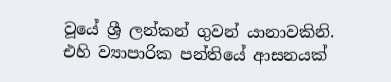වූයේ ශ්‍රී ලන්කන් ගුවන් යානාවකිනි. එහි ව්‍යාපාරික පන්තියේ ආසනයක්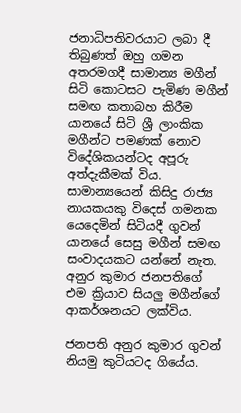ජනාධිපතිවරයාට ලබා දී තිබුණත් ඔහු ගමන අතරමගදී සාමාන්‍ය මගීන් සිටි කොටසට පැමිණ මගීන් සමඟ කතාබහ කිරීම යානයේ සිටි ශ්‍රී ලාංකික මගීන්ට පමණක් නොව විදේශිකයන්ටද අපූරු අත්දැකීමක් විය. සාමාන්‍යයෙන් කිසිදු රාජ්‍ය නායකයකු විදෙස් ගමනක යෙදෙමින් සිටියදී ගුවන් යානයේ සෙසු මගීන් සමඟ සංවාදයකට යන්නේ නැත. අනුර කුමාර ජනපතිගේ එම ක්‍රියාව සියලු මගීන්ගේ ආකර්ශනයට ලක්විය.

ජනපති අනුර කුමාර ගුවන් නියමු කුටියටද ගියේය.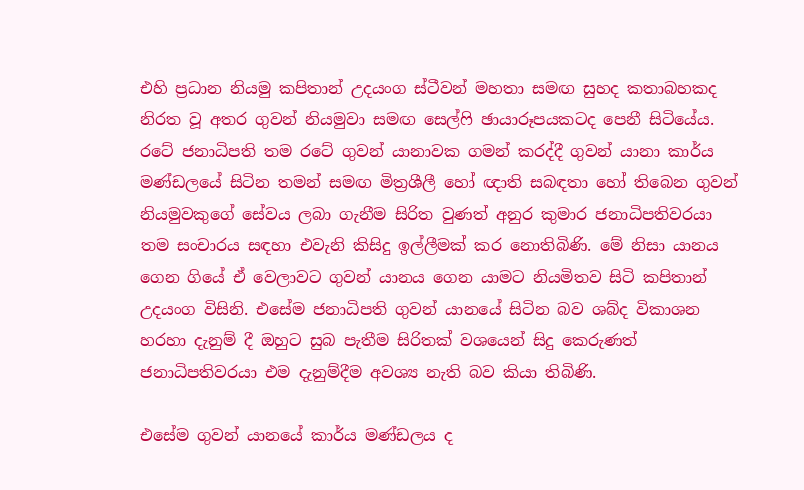එහි ප්‍රධාන නියමු කපිතාන් උදයංග ස්ටීවන් මහතා සමඟ සුහද කතාබහකද නිරත වූ අතර ගුවන් නියමුවා සමඟ සෙල්ෆි ඡායාරූපයකටද පෙනී සිටියේය. රටේ ජනාධිපති තම රටේ ගුවන් යානාවක ගමන් කරද්දී ගුවන් යානා කාර්ය මණ්ඩලයේ සිටින තමන් සමඟ මිත්‍රශීලී හෝ ඥාති සබඳතා හෝ තිබෙන ගුවන් නියමුවකුගේ සේවය ලබා ගැනීම සිරිත වුණත් අනුර කුමාර ජනාධිපතිවරයා තම සංචාරය සඳහා එවැනි කිසිදු ඉල්ලීමක් කර නොතිබිණි. මේ නිසා යානය ගෙන ගියේ ඒ වෙලාවට ගුවන් යානය ගෙන යාමට නියමිතව සිටි කපිතාන් උදයංග විසිනි. එසේම ජනාධිපති ගුවන් යානයේ සිටින බව ශබ්ද විකාශන හරහා දැනුම් දී ඔහුට සුබ පැතීම සිරිතක් වශයෙන් සිදු කෙරුණත් ජනාධිපතිවරයා එම දැනුම්දීම අවශ්‍ය නැති බව කියා තිබිණි.

එසේම ගුවන් යානයේ කාර්ය මණ්ඩලය ද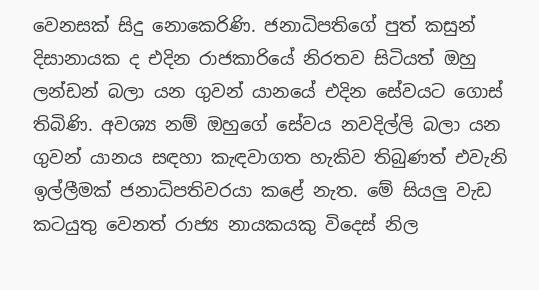වෙනසක් සිදු නොකෙරිණි. ජනාධිපතිගේ පුත් කසුන් දිසානායක ද එදින රාජකාරියේ නිරතව සිටියත් ඔහු ලන්ඩන් බලා යන ගුවන් යානයේ එදින සේවයට ගොස් තිබිණි. අවශ්‍ය නම් ඔහුගේ සේවය නවදිල්ලි බලා යන ගුවන් යානය සඳහා කැඳවාගත හැකිව තිබුණත් එවැනි ඉල්ලීමක් ජනාධිපතිවරයා කළේ නැත. මේ සියලු වැඩ කටයුතු වෙනත් රාජ්‍ය නායකයකු විදෙස් නිල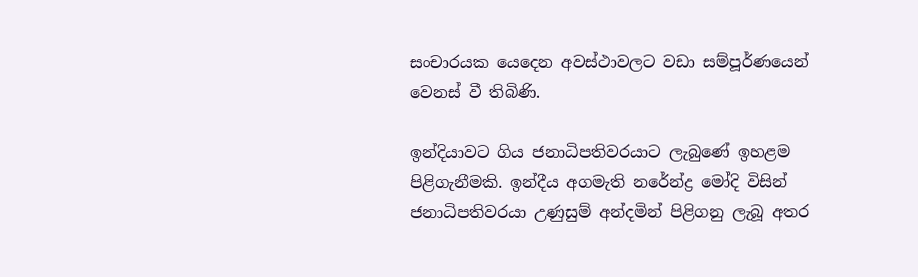සංචාරයක යෙදෙන අවස්ථාවලට වඩා සම්පූර්ණයෙන් වෙනස් වී තිබිණි.

ඉන්දියාවට ගිය ජනාධිපතිවරයාට ලැබුණේ ඉහළම පිළිගැනීමකි. ඉන්දීය අගමැති නරේන්ද්‍ර මෝදි විසින් ජනාධිපතිවරයා උණුසුම් අන්දමින් පිළිගනු ලැබූ අතර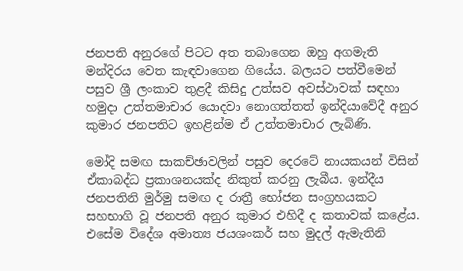ජනපති අනුරගේ පිටට අත තබාගෙන ඔහු අගමැති මන්දිරය වෙත කැඳවාගෙන ගියේය. බලයට පත්වීමෙන් පසුව ශ්‍රී ලංකාව තුළදී කිසිදු උත්සව අවස්ථාවක් සඳහා හමුදා උත්තමාචාර යොදවා නොගත්තත් ඉන්දියාවේදී අනුර කුමාර ජනපතිට ඉහළින්ම ඒ උත්තමාචාර ලැබිණි.

මෝදි සමඟ සාකච්ඡාවලින් පසුව දෙරටේ නායකයන් විසින් ඒකාබද්ධ ප්‍රකාශනයක්ද නිකුත් කරනු ලැබීය. ඉන්දීය ජනපතිනි මුර්මු සමඟ ද රාත්‍රී භෝජන සංග්‍රහයකට සහභාගි වූ ජනපති අනුර කුමාර එහිදී ද කතාවක් කළේය. එසේම විදේශ අමාත්‍ය ජයශංකර් සහ මුදල් ඇමැතිනි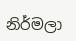නිර්මලා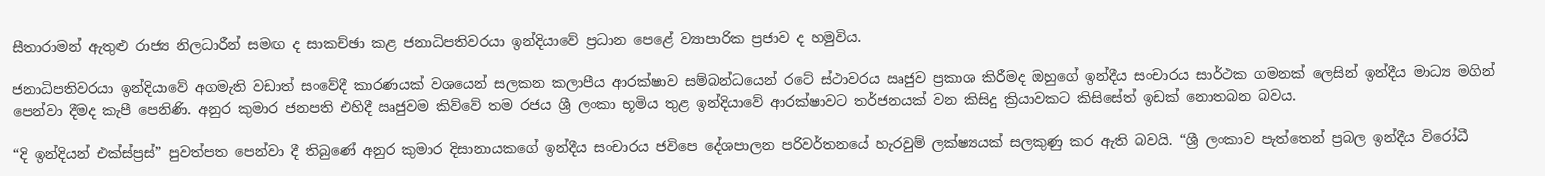සීතාරාමන් ඇතුළු රාජ්‍ය නිලධාරීන් සමඟ ද සාකච්ඡා කළ ජනාධිපතිවරයා ඉන්දියාවේ ප්‍රධාන පෙළේ ව්‍යාපාරික ප්‍රජාව ද හමුවිය.

ජනාධිපතිවරයා ඉන්දියාවේ අගමැති වඩාත් සංවේදී කාරණයක් වශයෙන් සලකන කලාපීය ආරක්ෂාව සම්බන්ධයෙන් රටේ ස්ථාවරය ඍජුව ප්‍රකාශ කිරීමද ඔහුගේ ඉන්දීය සංචාරය සාර්ථක ගමනක් ලෙසින් ඉන්දීය මාධ්‍ය මගින් පෙන්වා දීමද කැපී පෙනිණි. අනුර කුමාර ජනපති එහිදී ඍජුවම කිව්වේ තම රජය ශ්‍රී ලංකා භූමිය තුළ ඉන්දියාවේ ආරක්ෂාවට තර්ජනයක් වන කිසිදු ක්‍රියාවකට කිසිසේත් ඉඩක් නොතබන බවය.

“දි ඉන්දියන් එක්ස්ප්‍රස්” පුවත්පත පෙන්වා දී තිබුණේ අනුර කුමාර දිසානායකගේ ඉන්දීය සංචාරය ජවිපෙ දේශපාලන පරිවර්තනයේ හැරවුම් ලක්ෂ්‍යයක් සලකුණු කර ඇති බවයි. “ශ්‍රී ලංකාව පැත්තෙන් ප්‍රබල ඉන්දීය විරෝධී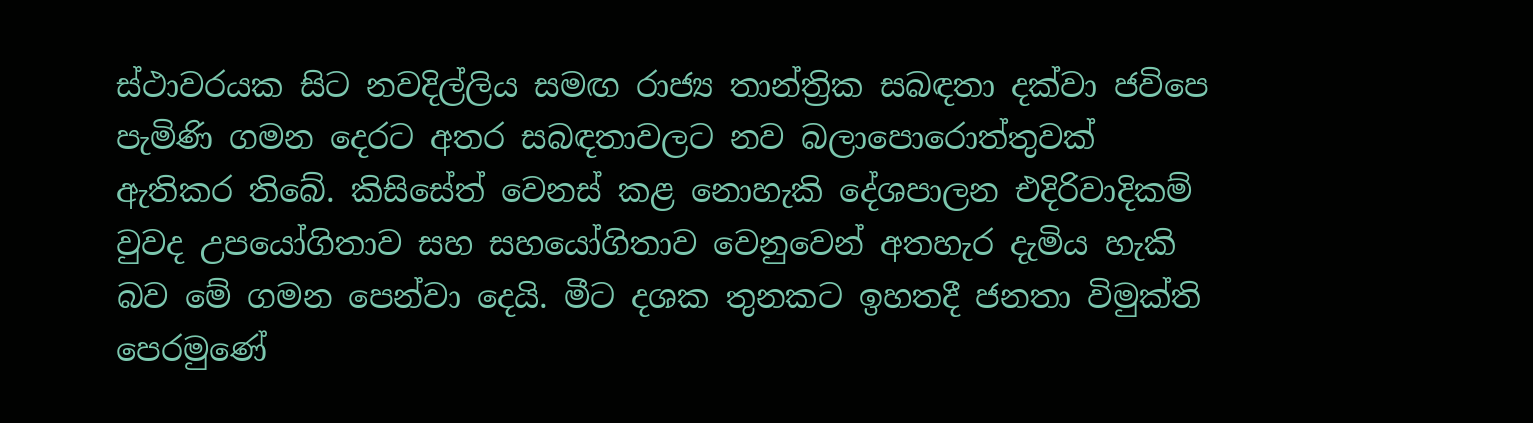ස්ථාවරයක සිට නවදිල්ලිය සමඟ රාජ්‍ය තාන්ත්‍රික සබඳතා දක්වා ජවිපෙ පැමිණි ගමන දෙරට අතර සබඳතාවලට නව බලාපොරොත්තුවක් ඇතිකර තිබේ. කිසිසේත් වෙනස් කළ නොහැකි දේශපාලන එදිරිවාදිකම් වුවද උපයෝගිතාව සහ සහයෝගිතාව වෙනුවෙන් අතහැර දැමිය හැකි බව මේ ගමන පෙන්වා දෙයි. මීට දශක තුනකට ඉහතදී ජනතා විමුක්ති පෙරමුණේ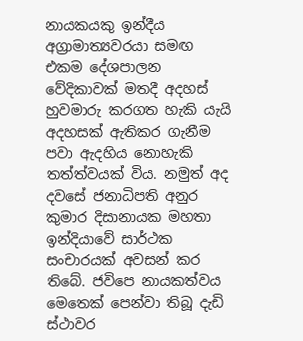නායකයකු ඉන්දීය අග්‍රාමාත්‍යවරයා සමඟ එකම දේශපාලන වේදිකාවක් මතදී අදහස් හුවමාරු කරගත හැකි යැයි අදහසක් ඇතිකර ගැනීම පවා ඇදහිය නොහැකි තත්ත්වයක් විය. නමුත් අද දවසේ ජනාධිපති අනුර කුමාර දිසානායක මහතා ඉන්දියාවේ සාර්ථක සංචාරයක් අවසන් කර තිබේ. ජවිපෙ නායකත්වය මෙතෙක් පෙන්වා තිබූ දැඩි ස්ථාවර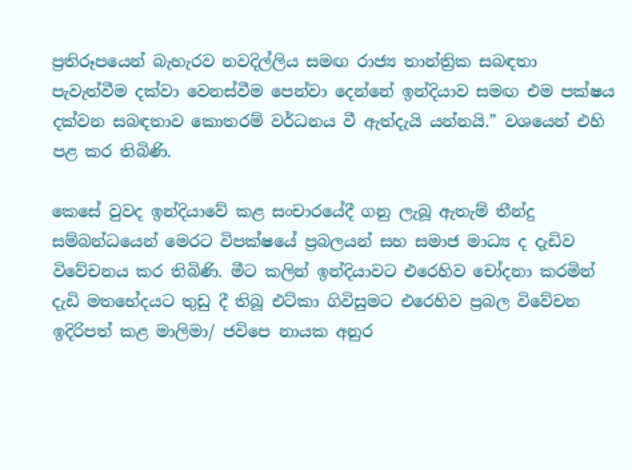ප්‍රතිරූපයෙන් බැහැරව නවදිල්ලිය සමඟ රාජ්‍ය තාන්ත්‍රික සබඳතා පැවැත්වීම දක්වා වෙනස්වීම පෙන්වා දෙන්නේ ඉන්දියාව සමඟ එම පක්ෂය දක්වන සබඳතාව කොතරම් වර්ධනය වී ඇත්දැයි යන්නයි.” වශයෙන් එහි පළ කර තිබිණි.

කෙසේ වුවද ඉන්දියාවේ කළ සංචාරයේදී ගනු ලැබූ ඇතැම් තීන්දු සම්බන්ධයෙන් මෙරට විපක්ෂයේ ප්‍රබලයන් සහ සමාජ මාධ්‍ය ද දැඩිව විවේචනය කර තිබිණි. මීට කලින් ඉන්දියාවට එරෙහිව චෝදනා කරමින් දැඩි මතභේදයට තුඩු දී තිබූ එට්කා ගිවිසුමට එරෙහිව ප්‍රබල විවේචන ඉදිරිපත් කළ මාලිමා/ ජවිපෙ නායක අනුර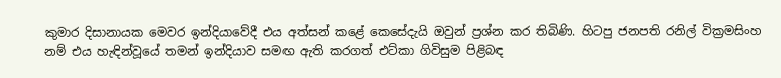කුමාර දිසානායක මෙවර ඉන්දියාවේදී එය අත්සන් කළේ කෙසේදැයි ඔවුන් ප්‍රශ්න කර තිබිණි. හිටපු ජනපති රනිල් වික්‍රමසිංහ නම් එය හැඳින්වූයේ තමන් ඉන්දියාව සමඟ ඇති කරගත් එට්කා ගිවිසුම පිළිබඳ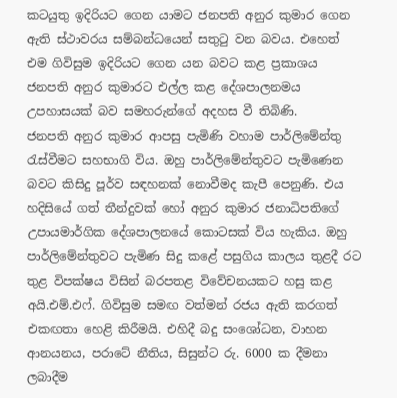කටයුතු ඉදිරියට ගෙන යාමට ජනපති අනුර කුමාර ගෙන ඇති ස්ථාවරය සම්බන්ධයෙන් සතුටු වන බවය. එහෙත් එම ගිවිසුම ඉදිරියට ගෙන යන බවට කළ ප්‍රකාශය ජනපති අනුර කුමාරට එල්ල කළ දේශපාලනමය උපහාසයක් බව සමහරුන්ගේ අදහස වී තිබිණි.
ජනපති අනුර කුමාර ආපසු පැමිණි වහාම පාර්ලිමේන්තු රැස්වීමට සහභාගි විය. ඔහු පාර්ලිමේන්තුවට පැමිණෙන බවට කිසිදු පූර්ව සඳහනක් නොවීමද කැපී පෙනුණි. එය හදිසියේ ගත් තීන්දුවක් හෝ අනුර කුමාර ජනාධිපතිගේ උපායමාර්ගික දේශපාලනයේ කොටසක් විය හැකිය. ඔහු පාර්ලිමේන්තුවට පැමිණ සිදු කළේ පසුගිය කාලය තුළදී රට තුළ විපක්ෂය විසින් බරපතළ විවේචනයකට හසු කළ අයි.එම්.එෆ්. ගිවිසුම සමඟ වත්මන් රජය ඇති කරගත් එකඟතා හෙළි කිරීමයි. එහිදී බදු සංශෝධන, වාහන ආනයනය, පරාටේ නීතිය, සිසුන්ට රු. 6000 ක දීමනා ලබාදීම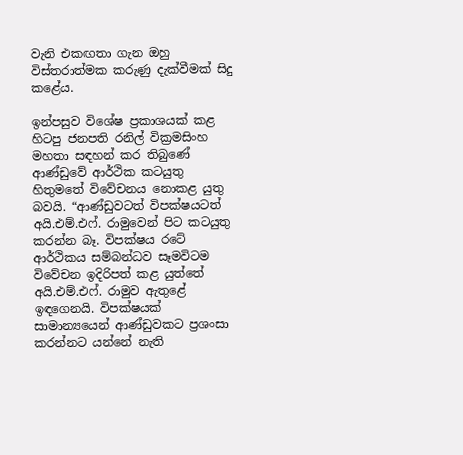වැනි එකඟතා ගැන ඔහු විස්තරාත්මක කරුණු දැක්වීමක් සිදු කළේය.

ඉන්පසුව විශේෂ ප්‍රකාශයක් කළ හිටපු ජනපති රනිල් වික්‍රමසිංහ මහතා සඳහන් කර තිබුණේ ආණ්ඩුවේ ආර්ථික කටයුතු හිතුමතේ විවේචනය නොකළ යුතු බවයි. “ආණ්ඩුවටත් විපක්ෂයටත් අයි.එම්.එෆ්. රාමුවෙන් පිට කටයුතු කරන්න බෑ. විපක්ෂය රටේ ආර්ථිකය සම්බන්ධව සෑමවිටම විවේචන ඉදිරිපත් කළ යුත්තේ අයි.එම්.එෆ්. රාමුව ඇතුළේ ඉඳගෙනයි. විපක්ෂයක් සාමාන්‍යයෙන් ආණ්ඩුවකට ප්‍රශංසා කරන්නට යන්නේ නැති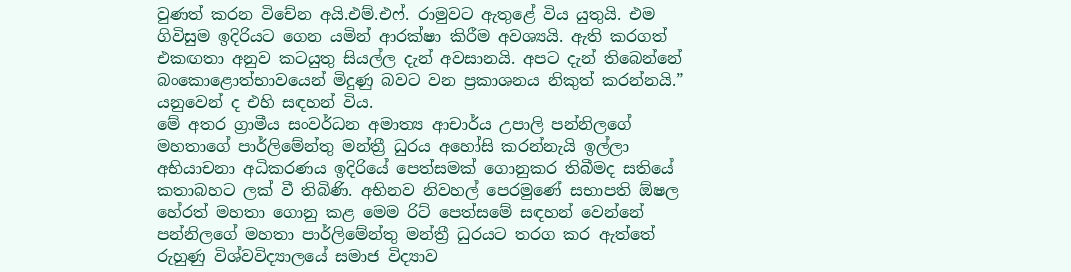වුණත් කරන විචේන අයි.එම්.එෆ්. රාමුවට ඇතුළේ විය යුතුයි. එම ගිවිසුම ඉදිරියට ගෙන යමින් ආරක්ෂා කිරීම අවශ්‍යයි. ඇති කරගත් එකඟතා අනුව කටයුතු සියල්ල දැන් අවසානයි. අපට දැන් තිබෙන්නේ බංකොළොත්භාවයෙන් මිදුණු බවට වන ප්‍රකාශනය නිකුත් කරන්නයි.” යනුවෙන් ද එහි සඳහන් විය.
මේ අතර ග්‍රාමීය සංවර්ධන අමාත්‍ය ආචාර්ය උපාලි පන්නිලගේ මහතාගේ පාර්ලිමේන්තු මන්ත්‍රී ධුරය අහෝසි කරන්නැයි ඉල්ලා අභියාචනා අධිකරණය ඉදිරියේ පෙත්සමක් ගොනුකර තිබීමද සතියේ කතාබහට ලක් වී තිබිණි. අභිනව නිවහල් පෙරමුණේ සභාපති ඕෂල හේරත් මහතා ගොනු කළ මෙම රිට් පෙත්සමේ සඳහන් වෙන්නේ පන්නිලගේ මහතා පාර්ලිමේන්තු මන්ත්‍රී ධුරයට තරග කර ඇත්තේ රුහුණු විශ්වවිද්‍යාලයේ සමාජ විද්‍යාව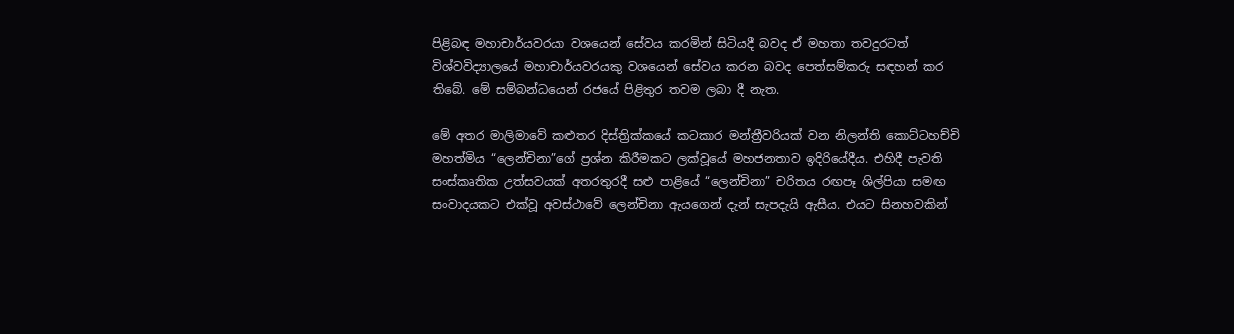පිළිබඳ මහාචාර්යවරයා වශයෙන් සේවය කරමින් සිටියදී බවද ඒ මහතා තවදුරටත් විශ්වවිද්‍යාලයේ මහාචාර්යවරයකු වශයෙන් සේවය කරන බවද පෙත්සම්කරු සඳහන් කර තිබේ. මේ සම්බන්ධයෙන් රජයේ පිළිතුර තවම ලබා දී නැත.

මේ අතර මාලිමාවේ කළුතර දිස්ත්‍රික්කයේ කටකාර මන්ත්‍රීවරියක් වන නිලන්ති කොට්ටහච්චි මහත්මිය “ලෙන්චිනා”ගේ ප්‍රශ්න කිරීමකට ලක්වූයේ මහජනතාව ඉදිරියේදීය. එහිදී පැවති සංස්කෘතික උත්සවයක් අතරතුරදී සළු පාළියේ “ලෙන්චිනා” චරිතය රඟපෑ ශිල්පියා සමඟ සංවාදයකට එක්වූ අවස්ථාවේ ලෙන්චිනා ඇයගෙන් දැන් සැපදැයි ඇසීය. එයට සිනහවකින්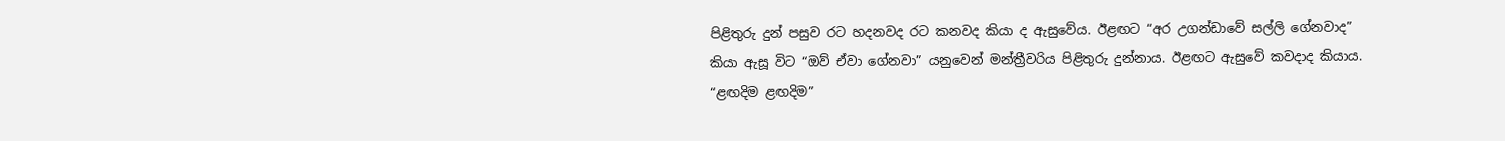පිළිතුරු දුන් පසුව රට හදනවද රට කනවද කියා ද ඇසුවේය. ඊළඟට “අර උගන්ඩාවේ සල්ලි ගේනවාද” කියා ඇසූ විට “ඔව් ඒවා ගේනවා” යනුවෙන් මන්ත්‍රීවරිය පිළිතුරු දුන්නාය. ඊළඟට ඇසුවේ කවදාද කියාය. “ළඟදිම ළඟදිම”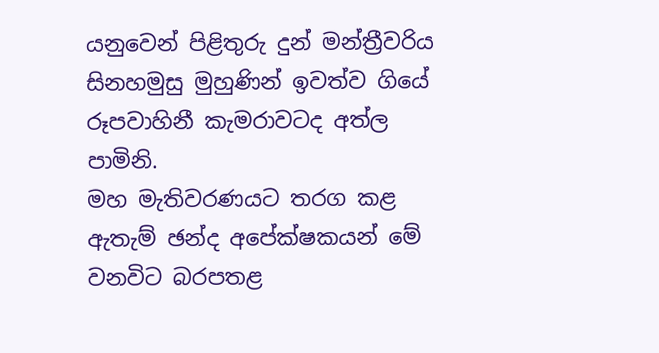යනුවෙන් පිළිතුරු දුන් මන්ත්‍රීවරිය සිනහමුසු මුහුණින් ඉවත්ව ගියේ රූපවාහිනී කැමරාවටද අත්ල පාමිනි.
මහ මැතිවරණයට තරග කළ ඇතැම් ඡන්ද අපේක්ෂකයන් මේ වනවිට බරපතළ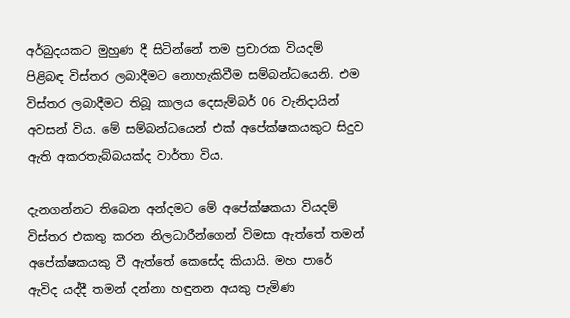අර්බුදයකට මුහුණ දී සිටින්නේ තම ප්‍රචාරක වියදම් පිළිබඳ විස්තර ලබාදීමට නොහැකිවීම සම්බන්ධයෙනි. එම විස්තර ලබාදීමට තිබූ කාලය දෙසැම්බර් 06 වැනිදායින් අවසන් විය. මේ සම්බන්ධයෙන් එක් අපේක්ෂකයකුට සිදුව ඇති අකරතැබ්බයක්ද වාර්තා විය.

දැනගන්නට තිබෙන අන්දමට මේ අපේක්ෂකයා වියදම් විස්තර එකතු කරන නිලධාරීන්ගෙන් විමසා ඇත්තේ තමන් අපේක්ෂකයකු වී ඇත්තේ කෙසේද කියායි. මහ පාරේ ඇවිද යද්දී තමන් දන්නා හඳුනන අයකු පැමිණ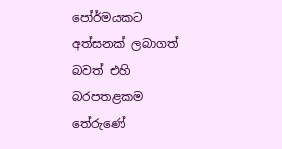පෝර්මයකට අත්සනක් ලබාගත් බවත් එහි බරපතළකම තේරුණේ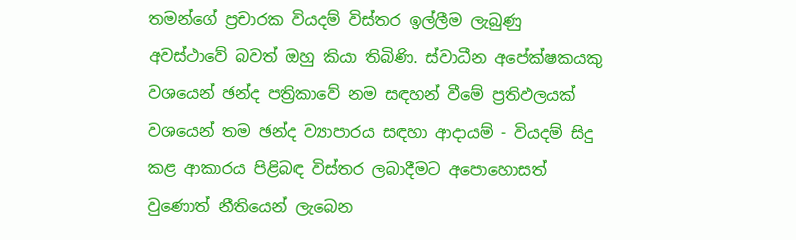තමන්ගේ ප්‍රචාරක වියදම් විස්තර ඉල්ලීම ලැබුණු අවස්ථාවේ බවත් ඔහු කියා තිබිණි. ස්වාධීන අපේක්ෂකයකු වශයෙන් ඡන්ද පත්‍රිකාවේ නම සඳහන් වීමේ ප්‍රතිඵලයක් වශයෙන් තම ඡන්ද ව්‍යාපාරය සඳහා ආදායම් - වියදම් සිදු කළ ආකාරය පිළිබඳ විස්තර ලබාදීමට අපොහොසත් වුණොත් නීතියෙන් ලැබෙන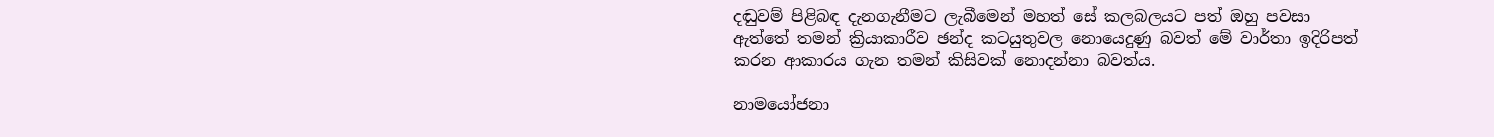දඬුවම් පිළිබඳ දැනගැනීමට ලැබීමෙන් මහත් සේ කලබලයට පත් ඔහු පවසා ඇත්තේ තමන් ක්‍රියාකාරීව ඡන්ද කටයුතුවල නොයෙදුණු බවත් මේ වාර්තා ඉදිරිපත් කරන ආකාරය ගැන තමන් කිසිවක් නොදන්නා බවත්ය.

නාමයෝජනා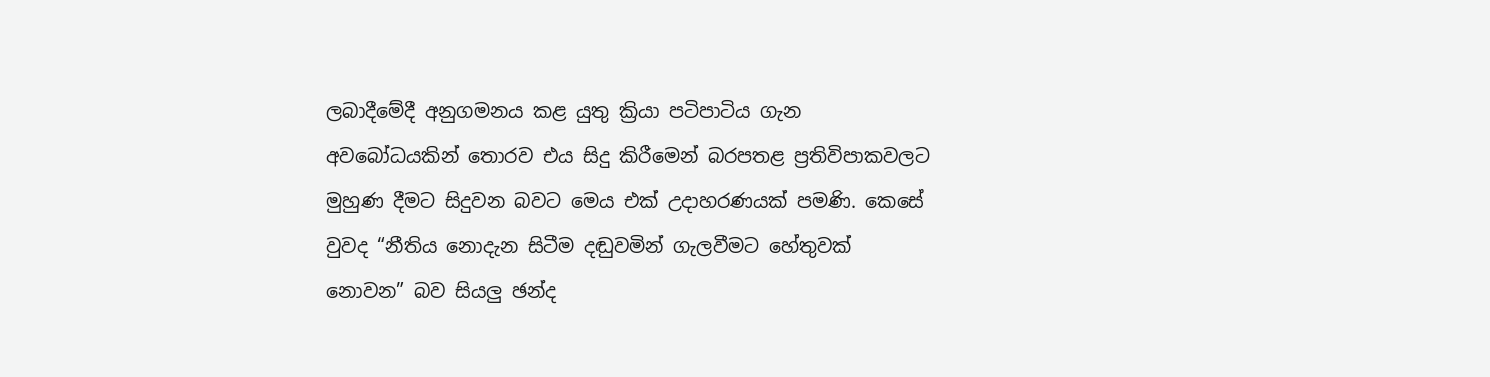ලබාදීමේදී අනුගමනය කළ යුතු ක්‍රියා පටිපාටිය ගැන අවබෝධයකින් තොරව එය සිදු කිරීමෙන් බරපතළ ප්‍රතිවිපාකවලට මුහුණ දීමට සිදුවන බවට මෙය එක් උදාහරණයක් පමණි. කෙසේ වුවද “නීතිය නොදැන සිටීම දඬුවමින් ගැලවීමට හේතුවක් නොවන” බව සියලු ඡන්ද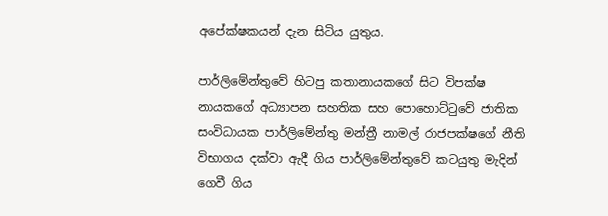අපේක්ෂකයන් දැන සිටිය යුතුය.

පාර්ලිමේන්තුවේ හිටපු කතානායකගේ සිට විපක්ෂ නායකගේ අධ්‍යාපන සහතික සහ පොහොට්ටුවේ ජාතික සංවිධායක පාර්ලිමේන්තු මන්ත්‍රී නාමල් රාජපක්ෂගේ නීති විභාගය දක්වා ඇදී ගිය පාර්ලිමේන්තුවේ කටයුතු මැදින් ගෙවී ගිය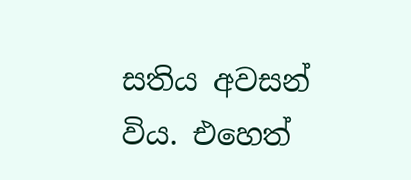සතිය අවසන් විය. එහෙත්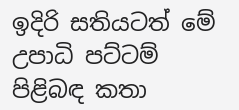ඉදිරි සතියටත් මේ උපාධි පට්ටම් පිළිබඳ කතා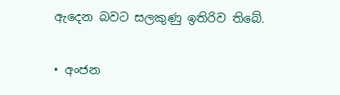ඇදෙන බවට සලකුණු ඉතිරිව තිබේ.

• අංජන